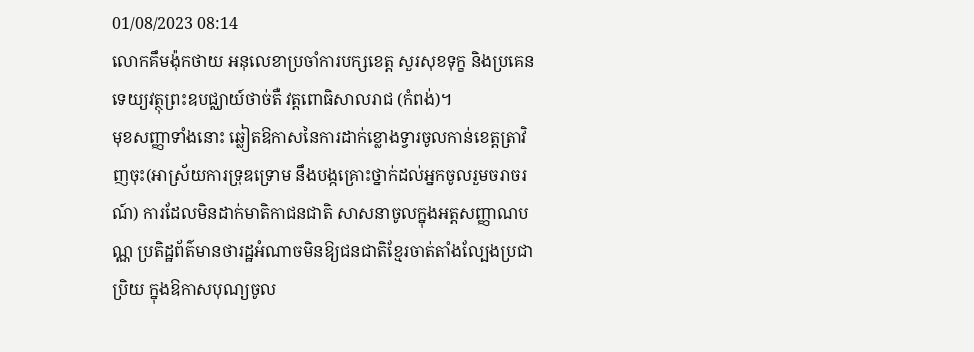01/08/2023 08:14
លោកគឹមង៉ុកថាយ អនុលេខាប្រចាំការបក្សខេត្ត សួរសុខទុក្ខ និងប្រគេនទេយ្យវត្ថុព្រះឧបជ្ឈាយ៍ថាច់តឺ វត្តពោធិសាលរាជ (កំពង់)។
មុខសញ្ញាទាំងនោះ ឆ្លៀតឱកាសនៃការដាក់ខ្លោងទ្វារចូលកាន់ខេត្តត្រាវិញចុះ(អាស្រ័យការទ្រុឌទ្រោម នឹងបង្កគ្រោះថ្នាក់ដល់អ្នកចូលរួមចរាចរណ៍) ការដែលមិនដាក់មាតិកាជនជាតិ សាសនាចូលក្នុងអត្តសញ្ញាណបណ្ណ ប្រតិដ្ឋព័ត៌មានថារដ្ឋអំណាចមិនឱ្យជនជាតិខ្មែរចាត់តាំងល្បែងប្រជាប្រិយ ក្នុងឱកាសបុណ្យចូល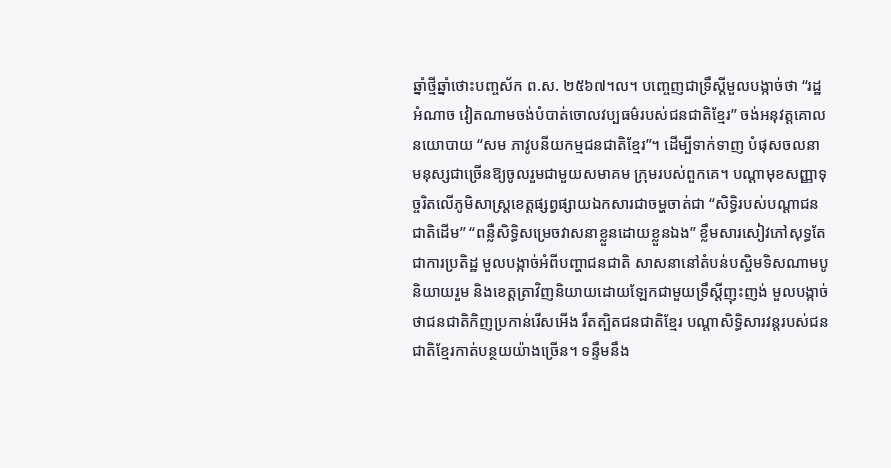ឆ្នាំថ្មីឆ្នាំថោះបញ្ចស័ក ព.ស. ២៥៦៧។ល។ បញ្ចេញជាទ្រឹស្ដីមួលបង្កាច់ថា “រដ្ឋអំណាច វៀតណាមចង់បំបាត់ចោលវប្បធម៌របស់ជនជាតិខ្មែរ” ចង់អនុវត្តគោលនយោបាយ “សម ភាវូបនីយកម្មជនជាតិខ្មែរ”។ ដើម្បីទាក់ទាញ បំផុសចលនាមនុស្សជាច្រើនឱ្យចូលរួមជាមួយសមាគម ក្រុមរបស់ពួកគេ។ បណ្ដាមុខសញ្ញាទុច្ចរិតលើភូមិសាស្រ្តខេត្តផ្សព្វផ្សាយឯកសារជាចម្ហចាត់ជា “សិទ្ធិរបស់បណ្ដាជនជាតិដើម” “ពន្លឺសិទ្ធិសម្រេចវាសនាខ្លួនដោយខ្លួនឯង” ខ្លឹមសារសៀវភៅសុទ្ធតែជាការប្រតិដ្ឋ មួលបង្កាច់អំពីបញ្ហាជនជាតិ សាសនានៅតំបន់បស្ចិមទិសណាមបូនិយាយរួម និងខេត្តត្រាវិញនិយាយដោយឡែកជាមួយទ្រឹស្ដីញុះញង់ មួលបង្កាច់ថាជនជាតិកិញប្រកាន់រើសអើង រឹតត្បិតជនជាតិខ្មែរ បណ្ដាសិទ្ធិសារវន្តរបស់ជនជាតិខ្មែរកាត់បន្ថយយ៉ាងច្រើន។ ទន្ទឹមនឹង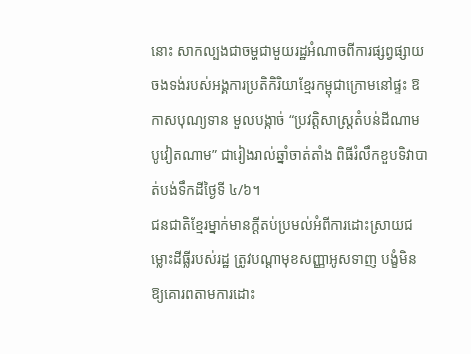នោះ សាកល្បងជាចម្ហជាមួយរដ្ឋអំណាចពីការផ្សព្វផ្សាយ ចងទង់របស់អង្គការប្រតិកិរិយាខ្មែរកម្ពុជាក្រោមនៅផ្ទះ ឱកាសបុណ្យទាន មួលបង្កាច់ “ប្រវត្តិសាស្រ្តតំបន់ដីណាមបូវៀតណាម” ជារៀងរាល់ឆ្នាំចាត់តាំង ពិធីរំលឹកខួបទិវាបាត់បង់ទឹកដីថ្ងៃទី ៤/៦។
ជនជាតិខ្មែរម្នាក់មានក្ដីតប់ប្រមល់អំពីការដោះស្រាយជម្លោះដីធ្លីរបស់រដ្ឋ ត្រូវបណ្ដាមុខសញ្ញាអូសទាញ បង្ខំមិនឱ្យគោរពតាមការដោះ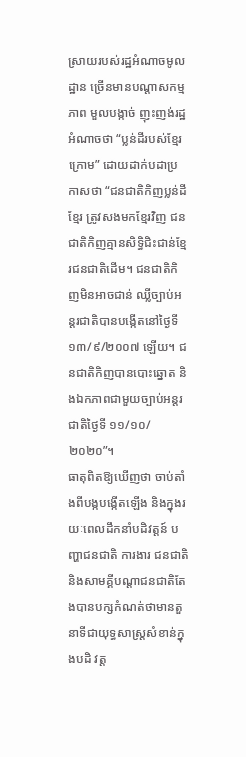ស្រាយរបស់រដ្ឋអំណាចមូលដ្ឋាន ច្រើនមានបណ្ដាសកម្មភាព មួលបង្កាច់ ញុះញង់រដ្ឋអំណាចថា “ប្លន់ដីរបស់ខ្មែរក្រោម” ដោយដាក់បដាប្រកាសថា “ជនជាតិកិញប្លន់ដីខ្មែរ ត្រូវសងមកខ្មែរវិញ ជនជាតិកិញគ្មានសិទ្ធិជិះជាន់ខ្មែរជនជាតិដើម។ ជនជាតិកិញមិនអាចជាន់ ឈ្លីច្បាប់អន្តរជាតិបានបង្កើតនៅថ្ងៃទី ១៣/៩/២០០៧ ឡើយ។ ជនជាតិកិញបានបោះឆ្នោត និងឯកភាពជាមួយច្បាប់អន្តរជាតិថ្ងៃទី ១១/១០/២០២០”។
ធាតុពិតឱ្យឃើញថា ចាប់តាំងពីបង្កបង្កើតឡើង និងក្នុងរយៈពេលដឹកនាំបដិវត្តន៍ បញ្ហាជនជាតិ ការងារ ជនជាតិ និងសាមគ្គីបណ្ដាជនជាតិតែងបានបក្សកំណត់ថាមានតួនាទីជាយុទ្ធសាស្រ្តសំខាន់ក្នុងបដិ វត្ត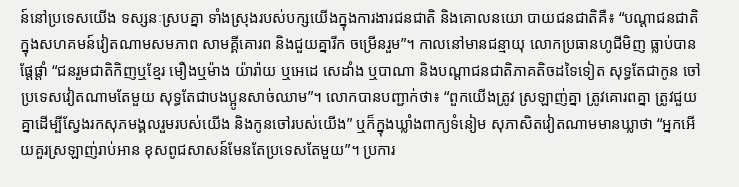ន៍នៅប្រទេសយើង ទស្សនៈស្របគ្នា ទាំងស្រុងរបស់បក្សយើងក្នុងការងារជនជាតិ និងគោលនយោ បាយជនជាតិគឺ៖ “បណ្ដាជនជាតិក្នុងសហគមន៍វៀតណាមសមភាព សាមគ្គីគោរព និងជួយគ្នារីក ចម្រើនរួម”។ កាលនៅមានជន្មាយុ លោកប្រធានហូជីមិញ ធ្លាប់បានផ្ដែផ្ដាំ “ជនរួមជាតិកិញឬខ្មែរ មឿងឬម៉ាង យ៉ារ៉ាយ ឬអេដេ សេដាំង ឬបាណា និងបណ្ដាជនជាតិភាគតិចដទៃទៀត សុទ្ធតែជាកូន ចៅប្រទេសវៀតណាមតែមួយ សុទ្ធតែជាបងប្អូនសាច់ឈាម”។ លោកបានបញ្ជាក់ថា៖ “ពួកយើងត្រូវ ស្រឡាញ់គ្នា ត្រូវគោរពគ្នា ត្រូវជួយគ្នាដើម្បីស្វែងរកសុភមង្គលរួមរបស់យើង និងកូនចៅរបស់យើង” ឬក៏ក្នុងឃ្លាំងពាក្យទំនៀម សុភាសិតវៀតណាមមានឃ្លាថា “អ្នកអើយគួរស្រឡាញ់រាប់អាន ខុសពូជសាសន៍មែនតែប្រទេសតែមួយ”។ ប្រការ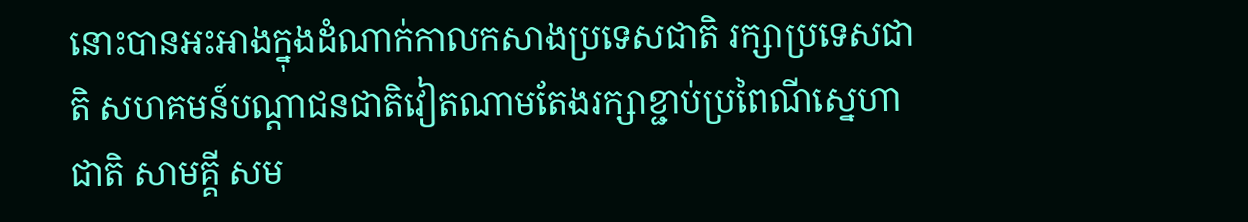នោះបានអះអាងក្នុងដំណាក់កាលកសាងប្រទេសជាតិ រក្សាប្រទេសជាតិ សហគមន៍បណ្ដាជនជាតិវៀតណាមតែងរក្សាខ្ជាប់ប្រពៃណីស្នេហាជាតិ សាមគ្គី សម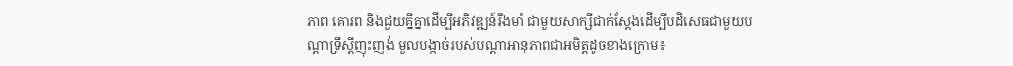ភាព គោរព និងជួយគ្នីគ្នាដើម្បីអភិវឌ្ឍន៍រឹងមាំ ជាមួយសាក្សីជាក់ស្ដែងដើម្បីបដិសេធជាមួយបណ្ដាទ្រឹស្ដីញុះញង់ មួលបង្កាច់របស់បណ្ដាអានុភាពជាអមិត្តដូចខាងក្រោម៖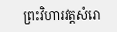ព្រះវិហារវត្តសំរោ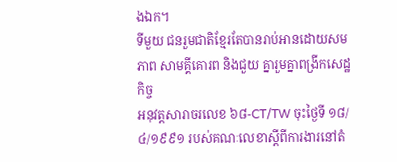ងឯក។
ទីមួយ ជនរួមជាតិខ្មែរតែបានរាប់អានដោយសមភាព សាមគ្គីគោរព និងជួយ គ្នារួមគ្នាពង្រីកសេដ្ឋកិច្ច
អនុវត្តសារាចរលេខ ៦៨-CT/TW ចុះថ្ងៃទី ១៨/៤/១៩៩១ របស់គណៈលេខាស្ដីពីការងារនៅតំ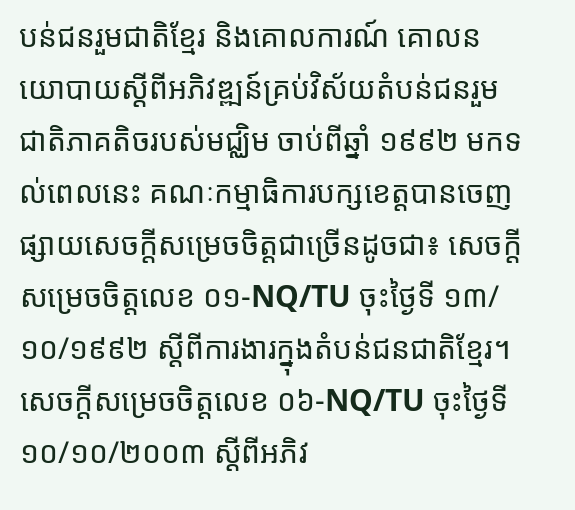បន់ជនរួមជាតិខ្មែរ និងគោលការណ៍ គោលនយោបាយស្ដីពីអភិវឌ្ឍន៍គ្រប់វិស័យតំបន់ជនរួមជាតិភាគតិចរបស់មជ្ឈិម ចាប់ពីឆ្នាំ ១៩៩២ មកទល់ពេលនេះ គណៈកម្មាធិការបក្សខេត្តបានចេញផ្សាយសេចក្ដីសម្រេចចិត្តជាច្រើនដូចជា៖ សេចក្ដីសម្រេចចិត្តលេខ ០១-NQ/TU ចុះថ្ងៃទី ១៣/១០/១៩៩២ ស្ដីពីការងារក្នុងតំបន់ជនជាតិខ្មែរ។ សេចក្ដីសម្រេចចិត្តលេខ ០៦-NQ/TU ចុះថ្ងៃទី ១០/១០/២០០៣ ស្ដីពីអភិវ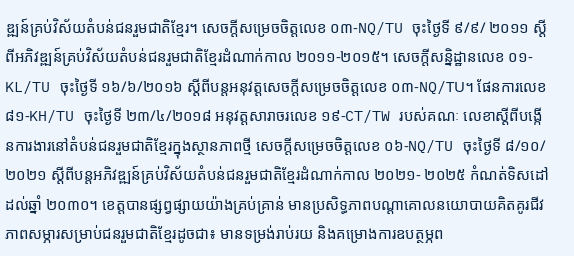ឌ្ឍន៍គ្រប់វិស័យតំបន់ជនរួមជាតិខ្មែរ។ សេចក្ដីសម្រេចចិត្តលេខ ០៣-NQ/TU ចុះថ្ងៃទី ៩/៩/ ២០១១ ស្ដីពីអភិវឌ្ឍន៍គ្រប់វិស័យតំបន់ជនរួមជាតិខ្មែរដំណាក់កាល ២០១១-២០១៥។ សេចក្ដីសន្និដ្ឋានលេខ ០១-KL/TU ចុះថ្ងៃទី ១៦/៦/២០១៦ ស្ដីពីបន្តអនុវត្តសេចក្ដីសម្រេចចិត្តលេខ ០៣-NQ/TU។ ផែនការលេខ ៨១-KH/TU ចុះថ្ងៃទី ២៣/៤/២០១៨ អនុវត្តសារាចរលេខ ១៩-CT/TW របស់គណៈ លេខាស្ដីពីបង្កើនការងារនៅតំបន់ជនរួមជាតិខ្មែរក្នុងស្ថានភាពថ្មី សេចក្ដីសម្រេចចិត្តលេខ ០៦-NQ/TU ចុះថ្ងៃទី ៨/១០/២០២១ ស្ដីពីបន្តអភិវឌ្ឍន៍គ្រប់វិស័យតំបន់ជនរួមជាតិខ្មែរដំណាក់កាល ២០២១- ២០២៥ កំណត់ទិសដៅដល់ឆ្នាំ ២០៣០។ ខេត្តបានផ្សព្វផ្សាយយ៉ាងគ្រប់គ្រាន់ មានប្រសិទ្ធភាពបណ្ដាគោលនយោបាយគិតគូរជីវភាពសម្ភារសម្រាប់ជនរួមជាតិខ្មែរដូចជា៖ មានទម្រង់រាប់រយ និងគម្រោងការឧបត្ថម្ភព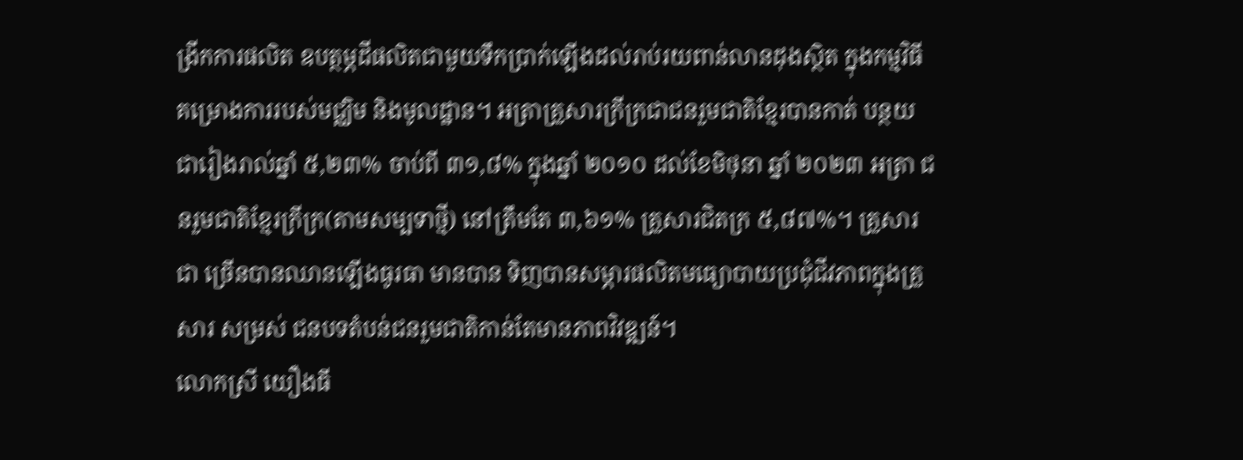ង្រីកការផលិត ឧបត្ថម្ភដីផលិតជាមួយទឹកប្រាក់ឡើងដល់រាប់រយពាន់លានដុងស្ថិត ក្នុងកម្មវិធីគម្រោងការរបស់មជ្ឈិម និងមូលដ្ឋាន។ អត្រាគ្រួសារក្រីក្រជាជនរួមជាតិខ្មែរបានកាត់ បន្ថយជារៀងរាល់ឆ្នាំ ៥,២៣% ចាប់ពី ៣១,៨% ក្នុងឆ្នាំ ២០១០ ដល់ខែមិថុនា ឆ្នាំ ២០២៣ អត្រា ជនរួមជាតិខ្មែរក្រីក្រ(តាមសម្បទាថ្មី) នៅត្រឹមតែ ៣,៦១% គ្រួសារជិតក្រ ៥,៨៧%។ គ្រួសារជា ច្រើនបានឈានឡើងធូរធា មានបាន ទិញបានសម្ភារផលិតមធ្យោបាយប្រជុំជីវភាពក្នុងគ្រួសារ សម្រស់ ជនបទតំបន់ជនរួមជាតិកាន់តែមានភាពវិវឌ្ឍន៍។
លោកស្រី យឿងធី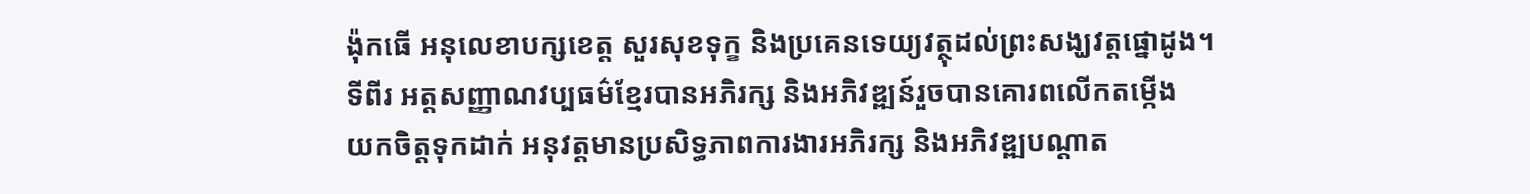ង៉ុកធើ អនុលេខាបក្សខេត្ត សួរសុខទុក្ខ និងប្រគេនទេយ្យវត្ថុដល់ព្រះសង្ឃវត្តផ្នោដូង។
ទីពីរ អត្តសញ្ញាណវប្បធម៌ខ្មែរបានអភិរក្ស និងអភិវឌ្ឍន៍រួចបានគោរពលើកតម្កើង
យកចិត្តទុកដាក់ អនុវត្តមានប្រសិទ្ធភាពការងារអភិរក្ស និងអភិវឌ្ឍបណ្ដាត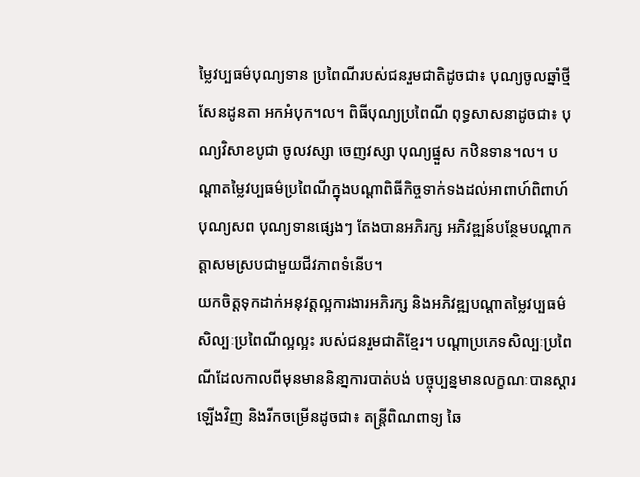ម្លៃវប្បធម៌បុណ្យទាន ប្រពៃណីរបស់ជនរួមជាតិដូចជា៖ បុណ្យចូលឆ្នាំថ្មី សែនដូនតា អកអំបុក។ល។ ពិធីបុណ្យប្រពៃណី ពុទ្ធសាសនាដូចជា៖ បុណ្យវិសាខបូជា ចូលវស្សា ចេញវស្សា បុណ្យផ្នួស កឋិនទាន។ល។ បណ្ដាតម្លៃវប្បធម៌ប្រពៃណីក្នុងបណ្ដាពិធីកិច្ចទាក់ទងដល់អាពាហ៍ពិពាហ៍ បុណ្យសព បុណ្យទានផ្សេងៗ តែងបានអភិរក្ស អភិវឌ្ឍន៍បន្ថែមបណ្ដាកត្តាសមស្របជាមួយជីវភាពទំនើប។
យកចិត្តទុកដាក់អនុវត្តល្អការងារអភិរក្ស និងអភិវឌ្ឍបណ្ដាតម្លៃវប្បធម៌ សិល្បៈប្រពៃណីល្អល្អះ របស់ជនរួមជាតិខ្មែរ។ បណ្ដាប្រភេទសិល្បៈប្រពៃណីដែលកាលពីមុនមាននិនា្នការបាត់បង់ បច្ចុប្បន្នមានលក្ខណៈបានស្ដារឡើងវិញ និងរីកចម្រើនដូចជា៖ តន្ត្រីពិណពាទ្យ ឆៃ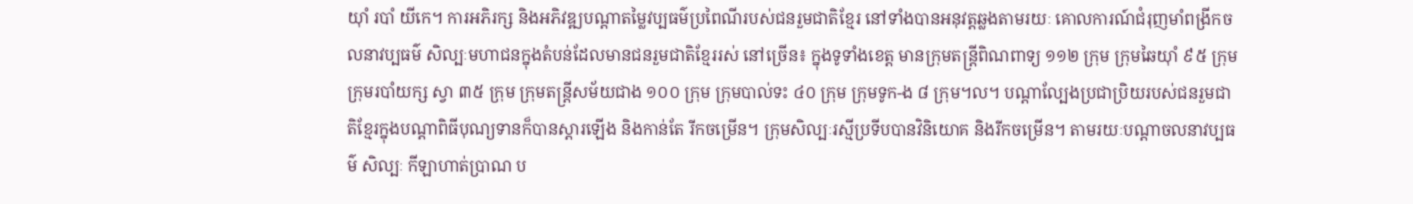យុាំ របាំ យីកេ។ ការអភិរក្ស និងអភិវឌ្ឍបណ្ដាតម្លៃវប្បធម៌ប្រពៃណីរបស់ជនរួមជាតិខ្មែរ នៅទាំងបានអនុវត្តឆ្លងតាមរយៈ គោលការណ៍ជំរុញមាំពង្រីកចលនាវប្បធម៌ សិល្បៈមហាជនក្នុងតំបន់ដែលមានជនរួមជាតិខ្មែររស់ នៅច្រើន៖ ក្នុងទូទាំងខេត្ត មានក្រុមតន្ត្រីពិណពាទ្យ ១១២ ក្រុម ក្រុមឆៃយុាំ ៩៥ ក្រុម ក្រុមរបាំយក្ស ស្វា ៣៥ ក្រុម ក្រុមតន្ត្រីសម័យជាង ១០០ ក្រុម ក្រុមបាល់ទះ ៤០ ក្រុម ក្រុមទូក-ង ៨ ក្រុម។ល។ បណ្ដាល្បែងប្រជាប្រិយរបស់ជនរួមជាតិខ្មែរក្នុងបណ្ដាពិធីបុណ្យទានក៏បានស្ដារឡើង និងកាន់តែ រីកចម្រើន។ ក្រុមសិល្បៈរស្មីប្រទីបបានវិនិយោគ និងរីកចម្រើន។ តាមរយៈបណ្ដាចលនាវប្បធម៌ សិល្បៈ កីឡាហាត់ប្រាណ ប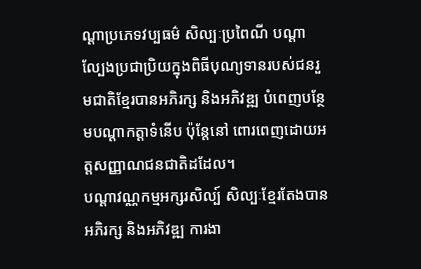ណ្ដាប្រភេទវប្បធម៌ សិល្បៈប្រពៃណី បណ្ដាល្បែងប្រជាប្រិយក្នុងពិធីបុណ្យទានរបស់ជនរួមជាតិខ្មែរបានអភិរក្ស និងអភិវឌ្ឍ បំពេញបន្ថែមបណ្ដាកត្តាទំនើប ប៉ុន្តែនៅ ពោរពេញដោយអត្តសញ្ញាណជនជាតិដដែល។
បណ្ដាវណ្ណកម្មអក្សរសិល្ប៍ សិល្បៈខ្មែរតែងបានអភិរក្ស និងអភិវឌ្ឍ ការងា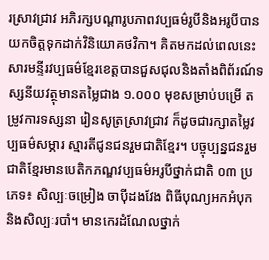រស្រាវជ្រាវ អភិរក្សបណ្ដារូបភាពវប្បធម៌រូបីនិងអរូបីបានយកចិត្តទុកដាក់វិនិយោគថវិកា។ គិតមកដល់ពេលនេះ សារមន្ទីរវប្បធម៌ខ្មែរខេត្តបានជួសជុលនិងតាំងពិព័រណ៍ទស្សនីយវត្ថុមានតម្លៃជាង ១.០០០ មុខសម្រាប់បម្រើ តម្រូវការទស្សនា រៀនសូត្រស្រាវជ្រាវ ក៏ដូចជារក្សាតម្លៃវប្បធម៌សម្ភារ ស្មារតីជូនជនរួមជាតិខ្មែរ។ បច្ចុប្បន្នជនរួមជាតិខ្មែរមានបេតិកភណ្ឌវប្បធម៌អរូបីថ្នាក់ជាតិ ០៣ ប្រភេទ៖ សិល្បៈចម្រៀង ចាប៉ីដងវែង ពិធីបុណ្យអកអំបុក និងសិល្បៈរបាំ។ មានកេរដំណែលថ្នាក់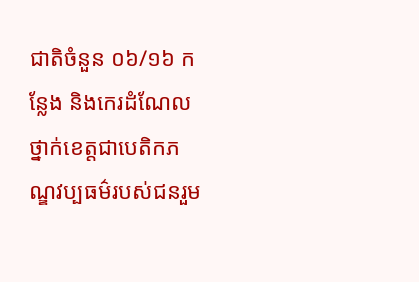ជាតិចំនួន ០៦/១៦ កន្លែង និងកេរដំណែលថ្នាក់ខេត្តជាបេតិកភណ្ឌវប្បធម៌របស់ជនរួម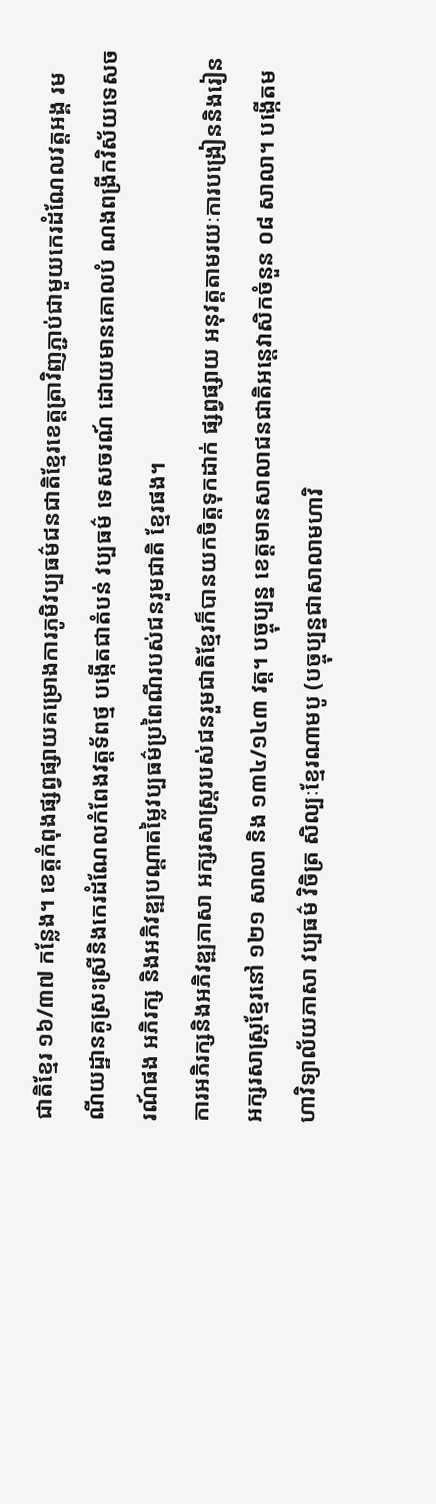ជាតិខ្មែរ ១៦/៣៧ កន្លែង។ ខេត្តកំពុងផ្សព្វផ្សាយគម្រោងការភូមិវប្បធម៌ជនជាតិខ្មែរខេត្តត្រាវិញភ្ជាប់ជាមួយកេរដំណែលវត្តអង្គ រមណីយដ្ឋានគូស្រះស្រីនិងកេរដំណែលកំពែងវត្តទ័ពថ្ម បង្កើតជាតំបន់ វប្បធម៌ ទេសចរណ៍ ដោយមានគោលបំ ណងពង្រីកវិស័យទេសចរណ៍ផង អភិរក្ស និងអភិវឌ្ឍបណ្ដាតម្លៃវប្បធម៌ប្រពៃណីរបស់ជនរួមជាតិ ខ្មែរផង។
ការអភិរក្សនិងអភិវឌ្ឍភាសា អក្សរសាស្រ្តរបស់ជនរួមជាតិខ្មែរក៏បានយកចិត្តទុកដាក់ ផ្សព្វផ្សាយ អនុវត្តតាមរយៈការបង្រៀននិងរៀនអក្សរសាស្រ្តខ្មែរនៅ ១២១ សាលា និង ១៣៤/១៤៣ វត្ត។ បច្ចុប្បន្ន ខេត្តមានសាលាជនជាតិអន្តេវាសិកចំនួន ០៨ សាលា។ បង្កើតមហាវិទ្យាល័យភាសា វប្បធម៌ វិចិត្រ សិល្បៈខ្មែរណាមបូ (បច្ចុប្បន្នជាសាលាមហាវិ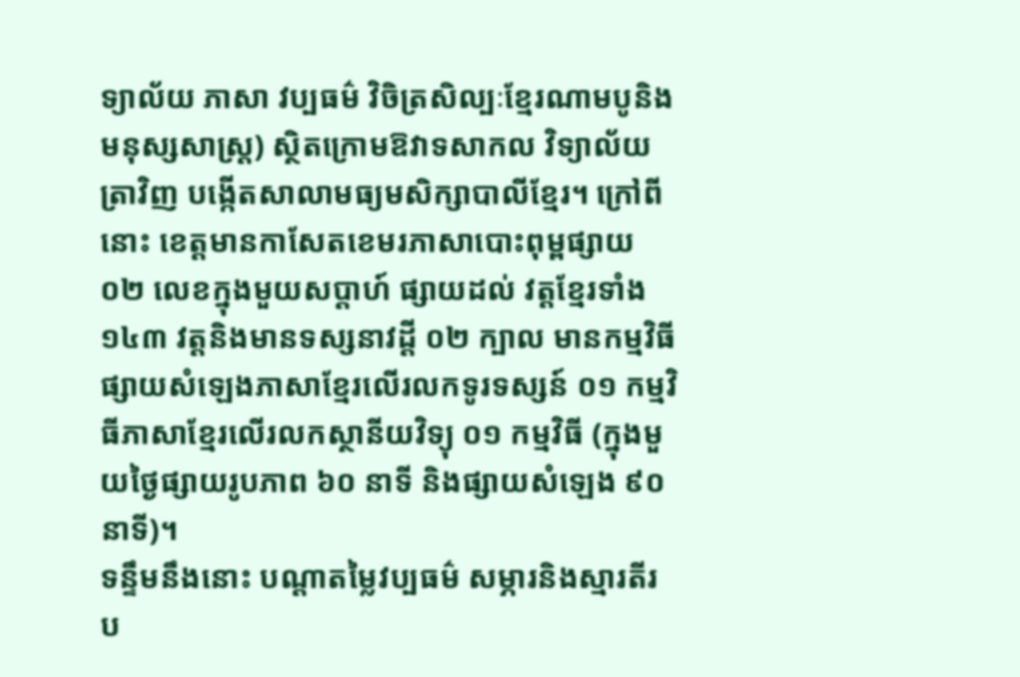ទ្យាល័យ ភាសា វប្បធម៌ វិចិត្រសិល្បៈខ្មែរណាមបូនិង មនុស្សសាស្រ្ត) ស្ថិតក្រោមឱវាទសាកល វិទ្យាល័យត្រាវិញ បង្កើតសាលាមធ្យមសិក្សាបាលីខ្មែរ។ ក្រៅពីនោះ ខេត្តមានកាសែតខេមរភាសាបោះពុម្ពផ្សាយ ០២ លេខក្នុងមួយសប្ដាហ៍ ផ្សាយដល់ វត្តខ្មែរទាំង ១៤៣ វត្តនិងមានទស្សនាវដ្ដី ០២ ក្បាល មានកម្មវិធីផ្សាយសំឡេងភាសាខ្មែរលើរលកទូរទស្សន៍ ០១ កម្មវិធីភាសាខ្មែរលើរលកស្ថានីយវិទ្យុ ០១ កម្មវិធី (ក្នុងមួយថ្ងៃផ្សាយរូបភាព ៦០ នាទី និងផ្សាយសំឡេង ៩០ នាទី)។
ទន្ទឹមនឹងនោះ បណ្ដាតម្លៃវប្បធម៌ សម្ភារនិងស្មារតីរប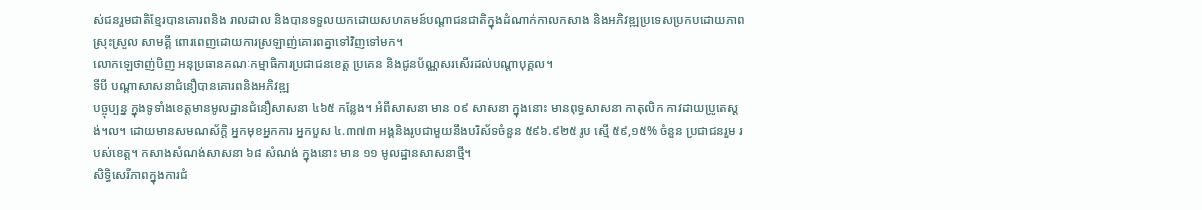ស់ជនរួមជាតិខ្មែរបានគោរពនិង រាលដាល និងបានទទួលយកដោយសហគមន៍បណ្ដាជនជាតិក្នុងដំណាក់កាលកសាង និងអភិវឌ្ឍប្រទេសប្រកបដោយភាពស្រុះស្រួល សាមគ្គី ពោរពេញដោយការស្រឡាញ់គោរពគ្នាទៅវិញទៅមក។
លោកឡេថាញ់បិញ អនុប្រធានគណៈកម្មាធិការប្រជាជនខេត្ត ប្រគេន និងជូនប័ណ្ណសរសើរដល់បណ្តាបុគ្គល។
ទីបី បណ្ដាសាសនាជំនឿបានគោរពនិងអភិវឌ្ឍ
បច្ចុប្បន្ន ក្នុងទូទាំងខេត្តមានមូលដ្ឋានជំនឿសាសនា ៤៦៥ កន្លែង។ អំពីសាសនា មាន ០៩ សាសនា ក្នុងនោះ មានពុទ្ធសាសនា កាតុលិក កាវដាយប្រូតេស្ដង់។ល។ ដោយមានសមណស័ក្ដិ អ្នកមុខអ្នកការ អ្នកបួស ៤.៣៧៣ អង្គនិងរូបជាមួយនឹងបរិស័ទចំនួន ៥៩៦.៩២៥ រូប ស្មើ ៥៩,១៥% ចំនួន ប្រជាជនរួម របស់ខេត្ត។ កសាងសំណង់សាសនា ៦៨ សំណង់ ក្នុងនោះ មាន ១១ មូលដ្ឋានសាសនាថ្មី។
សិទ្ធិសេរីភាពក្នុងការជំ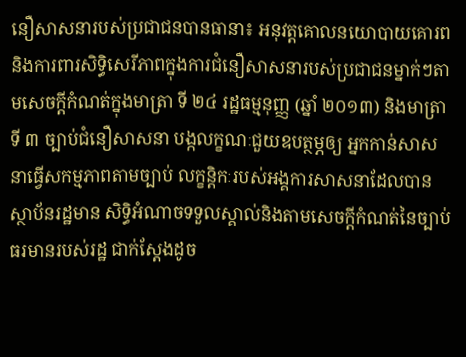នឿសាសនារបស់ប្រជាជនបានធានា៖ អនុវត្តគោលនយោបាយគោរព និងការពារសិទ្ធិសេរីភាពក្នុងការជំនឿសាសនារបស់ប្រជាជនម្នាក់ៗតាមសេចក្ដីកំណត់ក្នុងមាត្រា ទី ២៤ រដ្ឋធម្មនុញ្ញ (ឆ្នាំ ២០១៣) និងមាត្រាទី ៣ ច្បាប់ជំនឿសាសនា បង្កលក្ខណៈជួយឧបត្ថម្ភឲ្យ អ្នកកាន់សាសនាធ្វើសកម្មភាពតាមច្បាប់ លក្ខន្ដិកៈរបស់អង្គការសាសនាដែលបានស្ថាប័នរដ្ឋមាន សិទ្ធិអំណាចទទួលស្គាល់និងតាមសេចក្ដីកំណត់នៃច្បាប់ធរមានរបស់រដ្ឋ ជាក់ស្ដែងដូច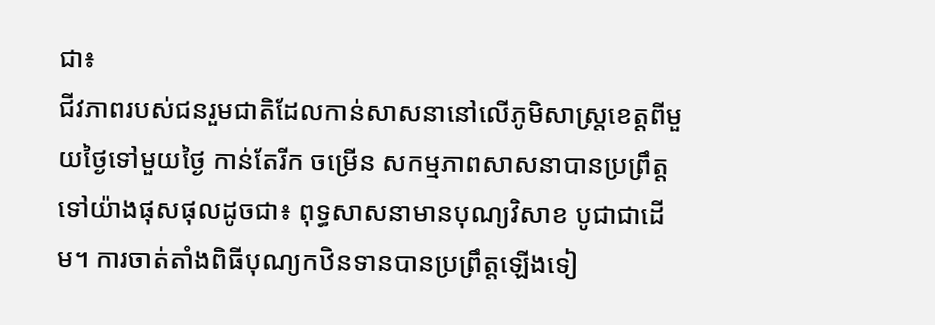ជា៖
ជីវភាពរបស់ជនរួមជាតិដែលកាន់សាសនានៅលើភូមិសាស្រ្តខេត្តពីមួយថ្ងៃទៅមួយថ្ងៃ កាន់តែរីក ចម្រើន សកម្មភាពសាសនាបានប្រព្រឹត្តទៅយ៉ាងផុសផុលដូចជា៖ ពុទ្ធសាសនាមានបុណ្យវិសាខ បូជាជាដើម។ ការចាត់តាំងពិធីបុណ្យកឋិនទានបានប្រព្រឹត្តឡើងទៀ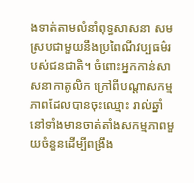ងទាត់តាមលំនាំពុទ្ធសាសនា សមស្របជាមួយនឹងប្រពៃណីវប្បធម៌របស់ជនជាតិ។ ចំពោះអ្នកកាន់សាសនាកាតូលិក ក្រៅពីបណ្ដាសកម្មភាពដែលបានចុះឈ្មោះ រាល់ឆ្នាំនៅទាំងមានចាត់តាំងសកម្មភាពមួយចំនួនដើម្បីពង្រឹង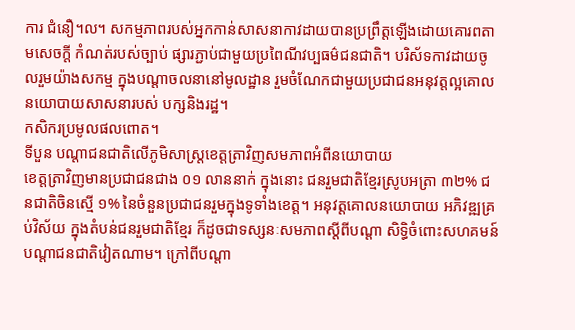ការ ជំនឿ។ល។ សកម្មភាពរបស់អ្នកកាន់សាសនាកាវដាយបានប្រព្រឹត្តឡើងដោយគោរពតាមសេចក្ដី កំណត់របស់ច្បាប់ ផ្សារភ្ជាប់ជាមួយប្រពៃណីវប្បធម៌ជនជាតិ។ បរិស័ទកាវដាយចូលរួមយ៉ាងសកម្ម ក្នុងបណ្ដាចលនានៅមូលដ្ឋាន រួមចំណែកជាមួយប្រជាជនអនុវត្តល្អគោលនយោបាយសាសនារបស់ បក្សនិងរដ្ឋ។
កសិករប្រមូលផលពោត។
ទីបួន បណ្ដាជនជាតិលើភូមិសាស្រ្តខេត្តត្រាវិញសមភាពអំពីនយោបាយ
ខេត្តត្រាវិញមានប្រជាជនជាង ០១ លាននាក់ ក្នុងនោះ ជនរួមជាតិខ្មែរស្រូបអត្រា ៣២% ជនជាតិចិនស្មើ ១% នៃចំនួនប្រជាជនរួមក្នុងទូទាំងខេត្ត។ អនុវត្តគោលនយោបាយ អភិវឌ្ឍគ្រប់វិស័យ ក្នុងតំបន់ជនរួមជាតិខ្មែរ ក៏ដូចជាទស្សនៈសមភាពស្ដីពីបណ្ដា សិទ្ធិចំពោះសហគមន៍បណ្ដាជនជាតិវៀតណាម។ ក្រៅពីបណ្ដា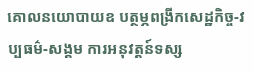គោលនយោបាយឧ បត្ថម្ភពង្រីកសេដ្ឋកិច្ច-វប្បធម៌-សង្គម ការអនុវត្តន៍ទស្ស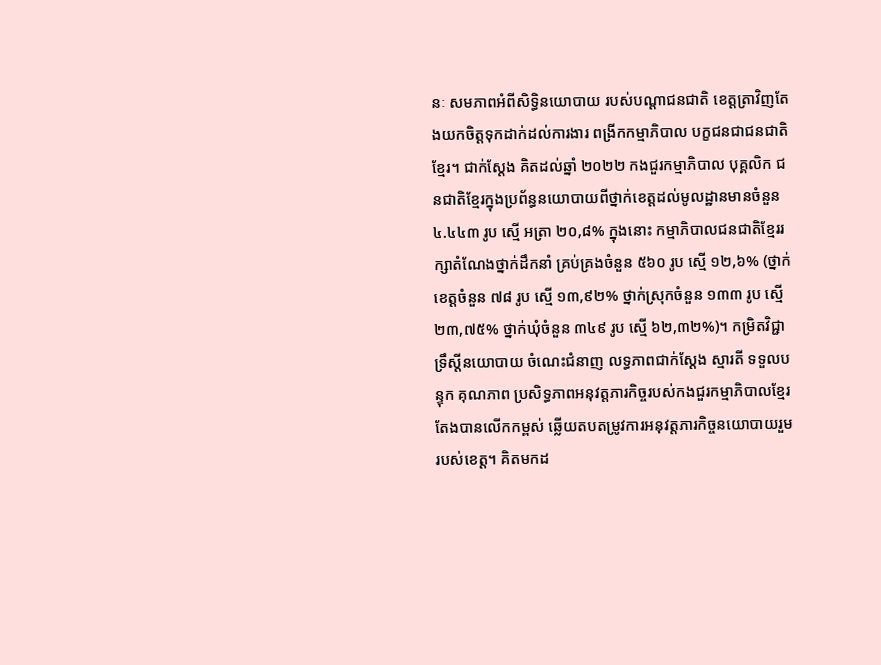នៈ សមភាពអំពីសិទ្ធិនយោបាយ របស់បណ្ដាជនជាតិ ខេត្តត្រាវិញតែងយកចិត្តទុកដាក់ដល់ការងារ ពង្រីកកម្មាភិបាល បក្ខជនជាជនជាតិខ្មែរ។ ជាក់ស្ដែង គិតដល់ឆ្នាំ ២០២២ កងជួរកម្មាភិបាល បុគ្គលិក ជនជាតិខ្មែរក្នុងប្រព័ន្ធនយោបាយពីថ្នាក់ខេត្តដល់មូលដ្ឋានមានចំនួន ៤.៤៤៣ រូប ស្មើ អត្រា ២០,៨% ក្នុងនោះ កម្មាភិបាលជនជាតិខ្មែររក្សាតំណែងថ្នាក់ដឹកនាំ គ្រប់គ្រងចំនួន ៥៦០ រូប ស្មើ ១២,៦% (ថ្នាក់ខេត្តចំនួន ៧៨ រូប ស្មើ ១៣,៩២% ថ្នាក់ស្រុកចំនួន ១៣៣ រូប ស្មើ ២៣,៧៥% ថ្នាក់ឃុំចំនួន ៣៤៩ រូប ស្មើ ៦២,៣២%)។ កម្រិតវិជ្ជាទ្រឹស្ដីនយោបាយ ចំណេះជំនាញ លទ្ធភាពជាក់ស្ដែង ស្មារតី ទទួលបន្ទុក គុណភាព ប្រសិទ្ធភាពអនុវត្តភារកិច្ចរបស់កងជួរកម្មាភិបាលខ្មែរតែងបានលើកកម្ពស់ ឆ្លើយតបតម្រូវការអនុវត្តភារកិច្ចនយោបាយរួមរបស់ខេត្ត។ គិតមកដ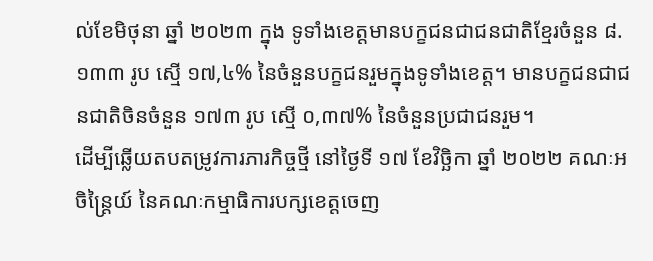ល់ខែមិថុនា ឆ្នាំ ២០២៣ ក្នុង ទូទាំងខេត្តមានបក្ខជនជាជនជាតិខ្មែរចំនួន ៨.១៣៣ រូប ស្មើ ១៧,៤% នៃចំនួនបក្ខជនរួមក្នុងទូទាំងខេត្ត។ មានបក្ខជនជាជនជាតិចិនចំនួន ១៧៣ រូប ស្មើ ០,៣៧% នៃចំនួនប្រជាជនរួម។
ដើម្បីឆ្លើយតបតម្រូវការភារកិច្ចថ្មី នៅថ្ងៃទី ១៧ ខែវិច្ឆិកា ឆ្នាំ ២០២២ គណៈអចិន្រ្តៃយ៍ នៃគណៈកម្មាធិការបក្សខេត្តចេញ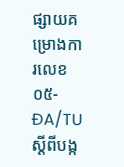ផ្សាយគម្រោងការលេខ ០៥-ĐA/TU ស្ដីពីបង្ក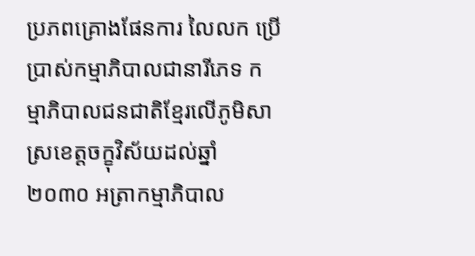ប្រភពគ្រោងផែនការ លៃលក ប្រើប្រាស់កម្មាភិបាលជានារីភេទ កម្មាភិបាលជនជាតិខ្មែរលើភូមិសាស្រខេត្តចក្ខុវិស័យដល់ឆ្នាំ ២០៣០ អត្រាកម្មាភិបាល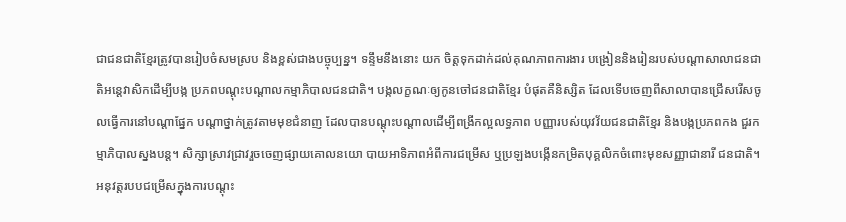ជាជនជាតិខ្មែរត្រូវបានរៀបចំសមស្រប និងខ្ពស់ជាងបច្ចុប្បន្ន។ ទន្ទឹមនឹងនោះ យក ចិត្តទុកដាក់ដល់គុណភាពការងារ បង្រៀននិងរៀនរបស់បណ្ដាសាលាជនជាតិអន្តេវាសិកដើម្បីបង្ក ប្រភពបណ្ដុះបណ្ដាលកម្មាភិបាលជនជាតិ។ បង្កលក្ខណៈឲ្យកូនចៅជនជាតិខ្មែរ បំផុតគឺនិស្សិត ដែលទើបចេញពីសាលាបានជ្រើសរើសចូលធ្វើការនៅបណ្ដាផ្នែក បណ្ដាថ្នាក់ត្រូវតាមមុខជំនាញ ដែលបានបណ្ដុះបណ្ដាលដើម្បីពង្រីកល្អលទ្ធភាព បញ្ញារបស់យុវវ័យជនជាតិខ្មែរ និងបង្កប្រភពកង ជួរកម្មាភិបាលស្នងបន្ត។ សិក្សាស្រាវជ្រាវរួចចេញផ្សាយគោលនយោ បាយអាទិភាពអំពីការជម្រើស ឬប្រឡងបង្កើនកម្រិតបុគ្គលិកចំពោះមុខសញ្ញាជានារី ជនជាតិ។ អនុវត្តរបបជម្រើសក្នុងការបណ្ដុះ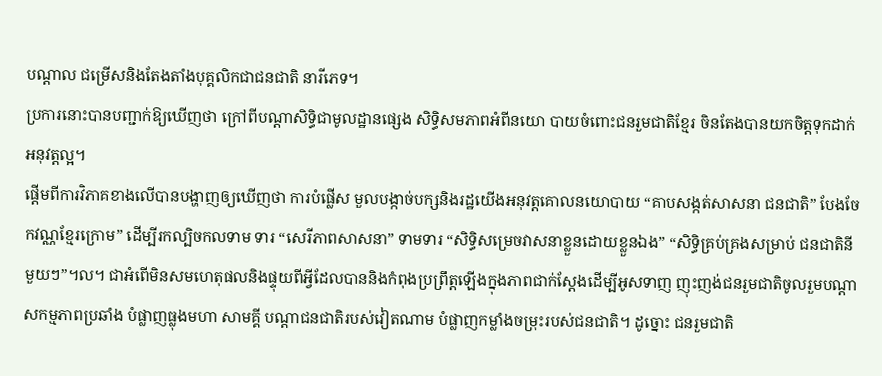បណ្ដាល ជម្រើសនិងតែងតាំងបុគ្គលិកជាជនជាតិ នារីភេទ។
ប្រការនោះបានបញ្ជាក់ឱ្យឃើញថា ក្រៅពីបណ្ដាសិទ្ធិជាមូលដ្ឋានផ្សេង សិទ្ធិសមភាពអំពីនយោ បាយចំពោះជនរួមជាតិខ្មែរ ចិនតែងបានយកចិត្តទុកដាក់អនុវត្តល្អ។
ផ្ដើមពីការវិភាគខាងលើបានបង្ហាញឲ្យឃើញថា ការបំផ្លើស មួលបង្កាច់បក្សនិងរដ្ឋយើងអនុវត្តគោលនយោបាយ “គាបសង្កត់សាសនា ជនជាតិ” បែងចែកវណ្ណខ្មែរក្រោម” ដើម្បីរកល្បិចកលទាម ទារ “សេរីភាពសាសនា” ទាមទារ “សិទ្ធិសម្រេចវាសនាខ្លួនដោយខ្លួនឯង” “សិទ្ធិគ្រប់គ្រងសម្រាប់ ជនជាតិនីមួយៗ”។ល។ ជាអំពើមិនសមហេតុផលនិងផ្ទុយពីអ្វីដែលបាននិងកំពុងប្រព្រឹត្តឡើងក្នុងភាពជាក់ស្ដែងដើម្បីអូសទាញ ញុះញង់ជនរួមជាតិចូលរួមបណ្ដាសកម្មភាពប្រឆាំង បំផ្លាញធ្លុងមហា សាមគ្គី បណ្ដាជនជាតិរបស់វៀតណាម បំផ្លាញកម្លាំងចម្រុះរបស់ជនជាតិ។ ដូច្នោះ ជនរួមជាតិ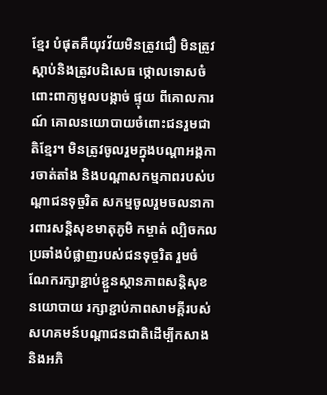ខ្មែរ បំផុតគឺយុវវ័យមិនត្រូវជឿ មិនត្រូវស្ដាប់និងត្រូវបដិសេធ ថ្កោលទោសចំពោះពាក្យមួលបង្កាច់ ផ្ទុយ ពីគោលការណ៍ គោលនយោបាយចំពោះជនរួមជាតិខ្មែរ។ មិនត្រូវចូលរួមក្នុងបណ្ដាអង្គការចាត់តាំង និងបណ្ដាសកម្មភាពរបស់បណ្ដាជនទុច្ចរិត សកម្មចូលរួមចលនាការពារសន្តិសុខមាតុភូមិ កម្ចាត់ ល្បិចកលប្រឆាំងបំផ្លាញរបស់ជនទុច្ចរិត រួមចំណែករក្សាខ្ជាប់ខ្ជួនស្ថានភាពសន្តិសុខនយោបាយ រក្សាខ្ជាប់ភាពសាមគ្គីរបស់សហគមន៍បណ្ដាជនជាតិដើម្បីកសាងនិងអភិ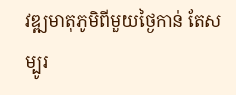វឌ្ឍមាតុភូមិពីមួយថ្ងៃកាន់ តែសម្បូរ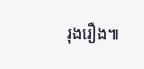រុងរឿង៕